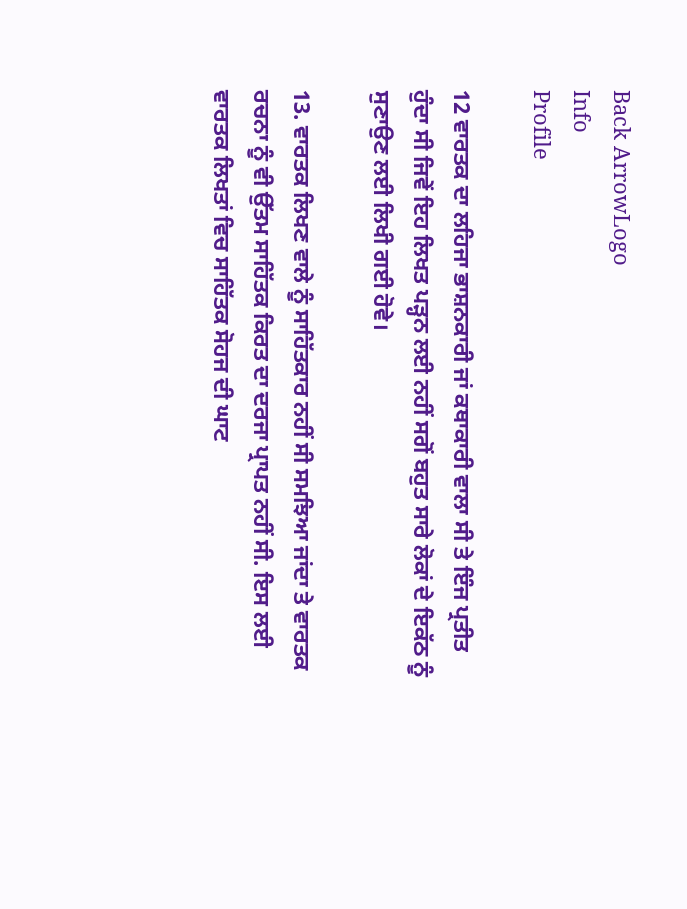Back ArrowLogo
Info
Profile

12 ਵਾਰਤਕ ਦਾ ਲਹਿਜਾ ਭਾਸ਼ਨਕਾਰੀ ਜਾਂ ਕਥਾਕਾਰੀ ਵਾਲਾ ਸੀ ਤੇ ਇੰਜ ਪ੍ਰਤੀਤ ਹੁੰਦਾ ਸੀ ਜਿਵੇਂ ਇਹ ਲਿਖਤ ਪੜ੍ਹਨ ਲਈ ਨਹੀਂ ਸਗੋਂ ਬਹੁਤ ਸਾਰੇ ਲੋਕਾਂ ਦੇ ਇਕੱਠ ਨੂੰ ਸੁਣਾਉਣ ਲਈ ਲਿਖੀ ਗਈ ਹੋਵੇ।

13. ਵਾਰਤਕ ਲਿਖਣ ਵਾਲੇ ਨੂੰ ਸਾਹਿੱਤਕਾਰ ਨਹੀਂ ਸੀ ਸਮਝਿਆ ਜਾਂਦਾ ਤੇ ਵਾਰਤਕ ਰਚਨਾ ਨੂੰ ਵੀ ਉੱਤਮ ਸਾਹਿੱਤਕ ਕਿਰਤ ਦਾ ਦਰਜਾ ਪ੍ਰਾਪਤ ਨਹੀਂ ਸੀ. ਇਸ ਲਈ ਵਾਰਤਕ ਲਿਖਤਾਂ ਵਿਚ ਸਾਹਿੱਤਕ ਸੋਹਜ ਦੀ ਘਾਟ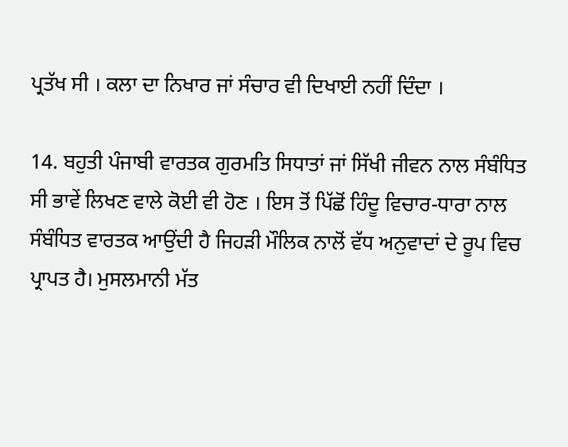ਪ੍ਰਤੱਖ ਸੀ । ਕਲਾ ਦਾ ਨਿਖਾਰ ਜਾਂ ਸੰਚਾਰ ਵੀ ਦਿਖਾਈ ਨਹੀਂ ਦਿੰਦਾ ।

14. ਬਹੁਤੀ ਪੰਜਾਬੀ ਵਾਰਤਕ ਗੁਰਮਤਿ ਸਿਧਾਤਾਂ ਜਾਂ ਸਿੱਖੀ ਜੀਵਨ ਨਾਲ ਸੰਬੰਧਿਤ ਸੀ ਭਾਵੇਂ ਲਿਖਣ ਵਾਲੇ ਕੋਈ ਵੀ ਹੋਣ । ਇਸ ਤੋਂ ਪਿੱਛੋਂ ਹਿੰਦੂ ਵਿਚਾਰ-ਧਾਰਾ ਨਾਲ ਸੰਬੰਧਿਤ ਵਾਰਤਕ ਆਉਂਦੀ ਹੈ ਜਿਹੜੀ ਮੌਲਿਕ ਨਾਲੋਂ ਵੱਧ ਅਨੁਵਾਦਾਂ ਦੇ ਰੂਪ ਵਿਚ ਪ੍ਰਾਪਤ ਹੈ। ਮੁਸਲਮਾਨੀ ਮੱਤ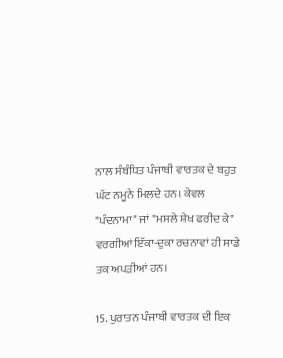ਨਾਲ ਸੰਬੰਧਿਤ ਪੰਜਾਬੀ ਵਾਰਤਕ ਦੇ ਬਹੁਤ ਘੱਟ ਨਮੂਨੇ ਮਿਲਦੇ ਹਨ। ਕੇਵਲ "ਪੰਦਨਾਮਾ" ਜਾਂ "ਮਸਲੇ ਸ਼ੇਖ ਫਰੀਦ ਕੇ" ਵਰਗੀਆਂ ਇੱਕਾ-ਦੁਕਾ ਰਚਨਾਵਾਂ ਹੀ ਸਾਡੇ ਤਕ ਅਪੜੀਆਂ ਹਨ।

15. ਪੁਰਾਤਨ ਪੰਜਾਬੀ ਵਾਰਤਕ ਦੀ ਇਕ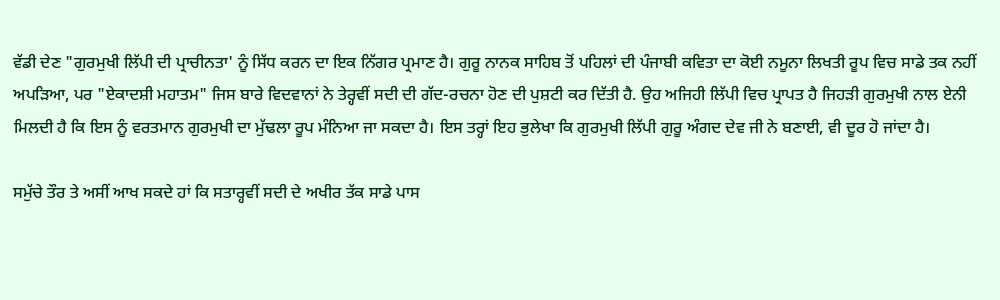ਵੱਡੀ ਦੇਣ "ਗੁਰਮੁਖੀ ਲਿੱਪੀ ਦੀ ਪ੍ਰਾਚੀਨਤਾ' ਨੂੰ ਸਿੱਧ ਕਰਨ ਦਾ ਇਕ ਨਿੱਗਰ ਪ੍ਰਮਾਣ ਹੈ। ਗੁਰੂ ਨਾਨਕ ਸਾਹਿਬ ਤੋਂ ਪਹਿਲਾਂ ਦੀ ਪੰਜਾਬੀ ਕਵਿਤਾ ਦਾ ਕੋਈ ਨਮੂਨਾ ਲਿਖਤੀ ਰੂਪ ਵਿਚ ਸਾਡੇ ਤਕ ਨਹੀਂ ਅਪੜਿਆ, ਪਰ "ਏਕਾਦਸ਼ੀ ਮਹਾਤਮ" ਜਿਸ ਬਾਰੇ ਵਿਦਵਾਨਾਂ ਨੇ ਤੇਰ੍ਹਵੀਂ ਸਦੀ ਦੀ ਗੱਦ-ਰਚਨਾ ਹੋਣ ਦੀ ਪੁਸ਼ਟੀ ਕਰ ਦਿੱਤੀ ਹੈ. ਉਹ ਅਜਿਹੀ ਲਿੱਪੀ ਵਿਚ ਪ੍ਰਾਪਤ ਹੈ ਜਿਹੜੀ ਗੁਰਮੁਖੀ ਨਾਲ ਏਨੀ ਮਿਲਦੀ ਹੈ ਕਿ ਇਸ ਨੂੰ ਵਰਤਮਾਨ ਗੁਰਮੁਖੀ ਦਾ ਮੁੱਢਲਾ ਰੂਪ ਮੰਨਿਆ ਜਾ ਸਕਦਾ ਹੈ। ਇਸ ਤਰ੍ਹਾਂ ਇਹ ਭੁਲੇਖਾ ਕਿ ਗੁਰਮੁਖੀ ਲਿੱਪੀ ਗੁਰੂ ਅੰਗਦ ਦੇਵ ਜੀ ਨੇ ਬਣਾਈ, ਵੀ ਦੂਰ ਹੋ ਜਾਂਦਾ ਹੈ।

ਸਮੁੱਚੇ ਤੌਰ ਤੇ ਅਸੀਂ ਆਖ ਸਕਦੇ ਹਾਂ ਕਿ ਸਤਾਰ੍ਹਵੀਂ ਸਦੀ ਦੇ ਅਖੀਰ ਤੱਕ ਸਾਡੇ ਪਾਸ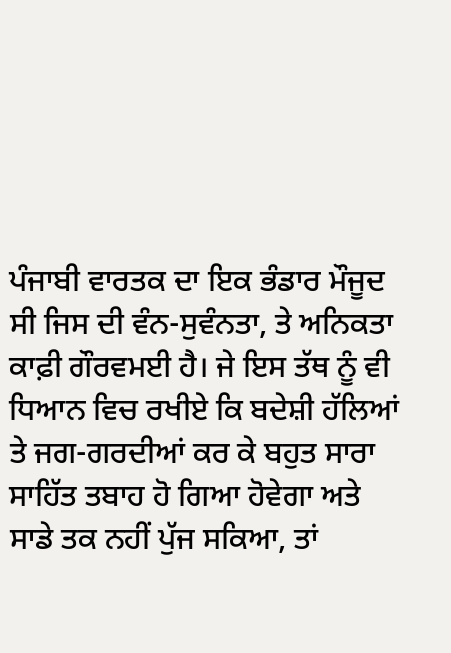ਪੰਜਾਬੀ ਵਾਰਤਕ ਦਾ ਇਕ ਭੰਡਾਰ ਮੌਜੂਦ ਸੀ ਜਿਸ ਦੀ ਵੰਨ-ਸੁਵੰਨਤਾ, ਤੇ ਅਨਿਕਤਾ ਕਾਫ਼ੀ ਗੌਰਵਮਈ ਹੈ। ਜੇ ਇਸ ਤੱਥ ਨੂੰ ਵੀ ਧਿਆਨ ਵਿਚ ਰਖੀਏ ਕਿ ਬਦੇਸ਼ੀ ਹੱਲਿਆਂ ਤੇ ਜਗ-ਗਰਦੀਆਂ ਕਰ ਕੇ ਬਹੁਤ ਸਾਰਾ ਸਾਹਿੱਤ ਤਬਾਹ ਹੋ ਗਿਆ ਹੋਵੇਗਾ ਅਤੇ ਸਾਡੇ ਤਕ ਨਹੀਂ ਪੁੱਜ ਸਕਿਆ, ਤਾਂ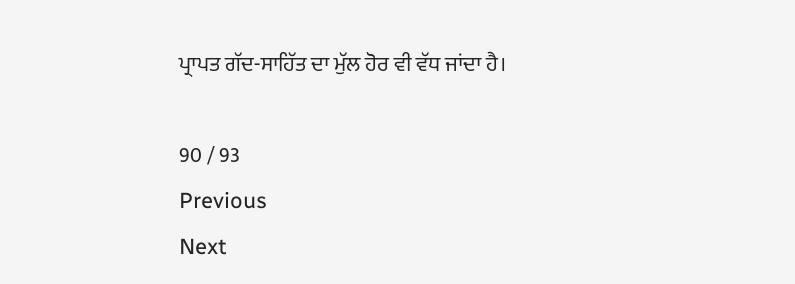ਪ੍ਰਾਪਤ ਗੱਦ-ਸਾਹਿੱਤ ਦਾ ਮੁੱਲ ਹੋਰ ਵੀ ਵੱਧ ਜਾਂਦਾ ਹੈ।

90 / 93
Previous
Next